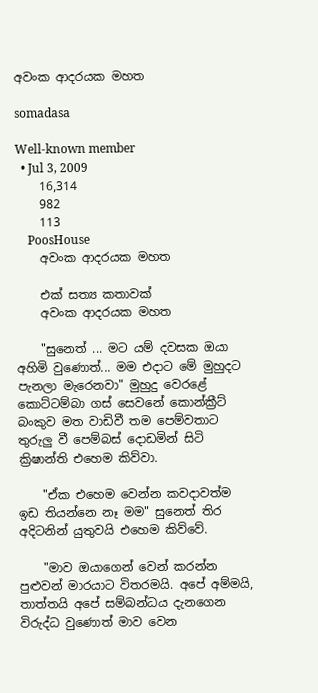අවංක ආදරයක මහත

somadasa

Well-known member
  • Jul 3, 2009
    16,314
    982
    113
    PoosHouse
    අවංක ආදරයක මහත

    එක්‌ සත්‍ය කතාවක්‌
    අවංක ආදරයක මහත

    "සුනෙත් ... මට යම් දවසක ඔයා අහිමි වුණොත්... මම එදාට මේ මුහුදට පැනලා මැරෙනවා" මුහුදු වෙරළේ කොට්‌ටම්බා ගස්‌ සෙවනේ කොන්ක්‍රීට්‌ බංකුව මත වාඩිවී තම පෙම්වතාට තුරුලු වී පෙම්බස්‌ දොඩමින් සිටි ක්‍රිෂාන්ති එහෙම කිව්වා.

    "ඒක එහෙම වෙන්න කවදාවත්ම ඉඩ තියන්නෙ නෑ මම" සුනෙත් තිර අදිටනින් යුතුවයි එහෙම කිව්වේ.

    "මාව ඔයාගෙන් වෙන් කරන්න පුළුවන් මාරයාට විතරමයි. අපේ අම්මයි, තාත්තයි අපේ සම්බන්ධය දැනගෙන විරුද්ධ වුණොත් මාව වෙන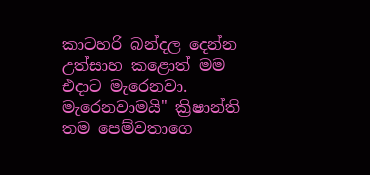කාටහරි බන්දල දෙන්න උත්සාහ කළොත් මම එදාට මැරෙනවා. මැරෙනවාමයි" ක්‍රිෂාන්ති තම පෙම්වතාගෙ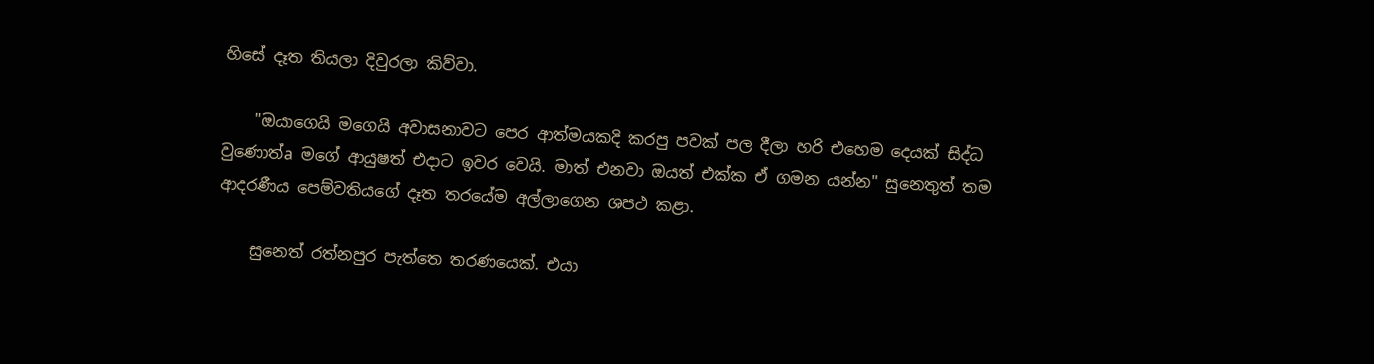හිසේ දෑත තියලා දිවුරලා කිව්වා.

    "ඔයාගෙයි මගෙයි අවාසනාවට පෙර ආත්මයකදි කරපු පවක්‌ පල දීලා හරි එහෙම දෙයක්‌ සිද්ධ වුණොත්a මගේ ආයුෂත් එදාට ඉවර වෙයි. මාත් එනවා ඔයත් එක්‌ක ඒ ගමන යන්න" සුනෙතුත් තම ආදරණීය පෙම්වතියගේ දෑත තරයේම අල්ලාගෙන ශපථ කළා.

    සුනෙත් රත්නපුර පැත්තෙ තරණයෙක්‌. එයා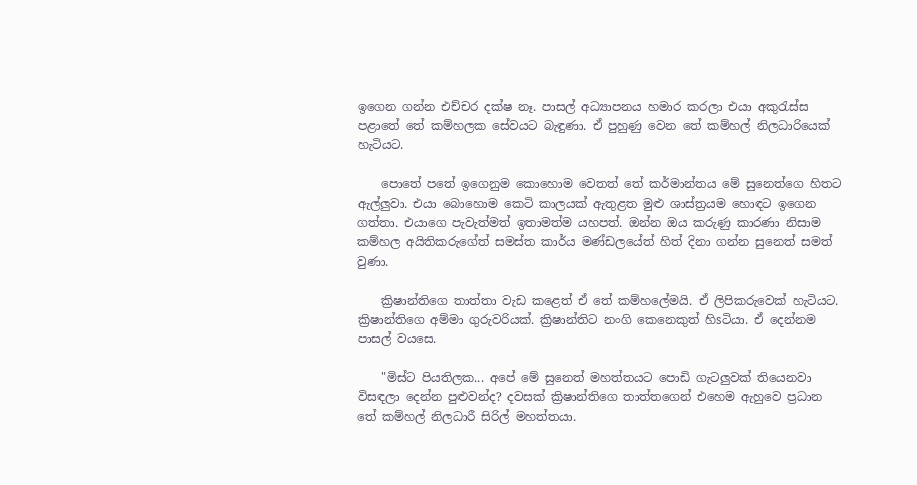ඉගෙන ගන්න එච්චර දක්‌ෂ නෑ. පාසල් අධ්‍යාපනය හමාර කරලා එයා අකුරැස්‌ස පළාතේ තේ කම්හලක සේවයට බැඳුණා. ඒ පුහුණු වෙන තේ කම්හල් නිලධාරියෙක්‌ හැටියට.

    පොතේ පතේ ඉගෙනුම කොහොම වෙතත් තේ කර්මාන්තය මේ සුනෙත්ගෙ හිතට ඇල්ලුවා. එයා බොහොම කෙටි කාලයක්‌ ඇතුළත මුළු ශාස්‌ත්‍රයම හොඳට ඉගෙන ගත්තා. එයාගෙ පැවැත්මත් ඉතාමත්ම යහපත්. ඔන්න ඔය කරුණු කාරණා නිසාම කම්හල අයිතිකරුගේත් සමස්‌ත කාර්ය මණ්‌ඩලයේත් හිත් දිනා ගන්න සුනෙත් සමත් වුණා.

    ක්‍රිෂාන්තිගෙ තාත්තා වැඩ කළෙත් ඒ තේ කම්හලේමයි. ඒ ලිපිකරුවෙක්‌ හැටියට. ක්‍රිෂාන්තිගෙ අම්මා ගුරුවරියක්‌. ක්‍රිෂාන්තිට නංගි කෙනෙකුත් හිsටියා. ඒ දෙන්නම පාසල් වයසෙ.

    "මිස්‌ට පියතිලක... අපේ මේ සුනෙත් මහත්තයට පොඩි ගැටලුවක්‌ තියෙනවා විසඳලා දෙන්න පුළුවන්ද? දවසක්‌ ක්‍රිෂාන්තිගෙ තාත්තගෙන් එහෙම ඇහුවෙ ප්‍රධාන තේ කම්හල් නිලධාරී සිරිල් මහත්තයා.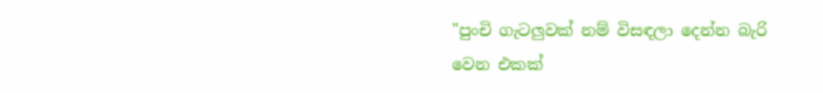"පුංචි ගැටලුවක්‌ නම් විසඳලා දෙන්න බැරි වෙන එකක්‌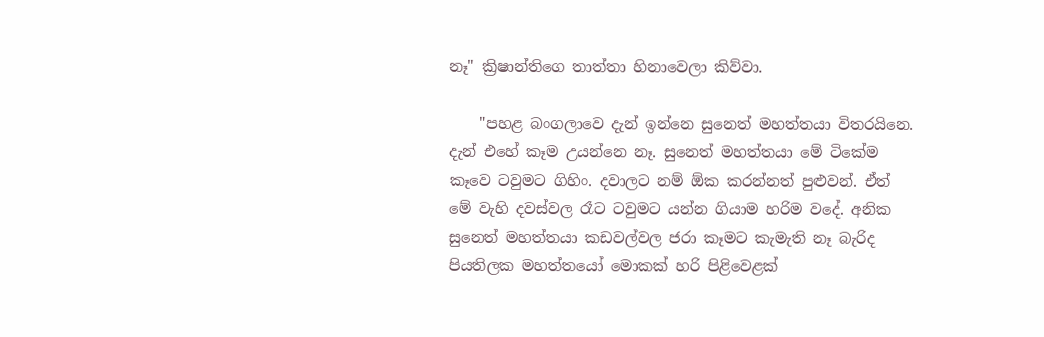නෑ" ක්‍රිෂාන්තිගෙ තාත්තා හිනාවෙලා කිව්වා.

    "පහළ බංගලාවෙ දැන් ඉන්නෙ සුනෙත් මහත්තයා විතරයිනෙ. දැන් එහේ කෑම උයන්නෙ නෑ. සුනෙත් මහත්තයා මේ ටිකේම කෑවෙ ටවුමට ගිහිං. දවාලට නම් ඕක කරන්නත් පුළුවන්. ඒත් මේ වැහි දවස්‌වල රෑට ටවුමට යන්න ගියාම හරිම වදේ. අනික සුනෙත් මහත්තයා කඩවල්වල ජරා කෑමට කැමැති නෑ බැරිද පියතිලක මහත්තයෝ මොකක්‌ හරි පිළිවෙළක්‌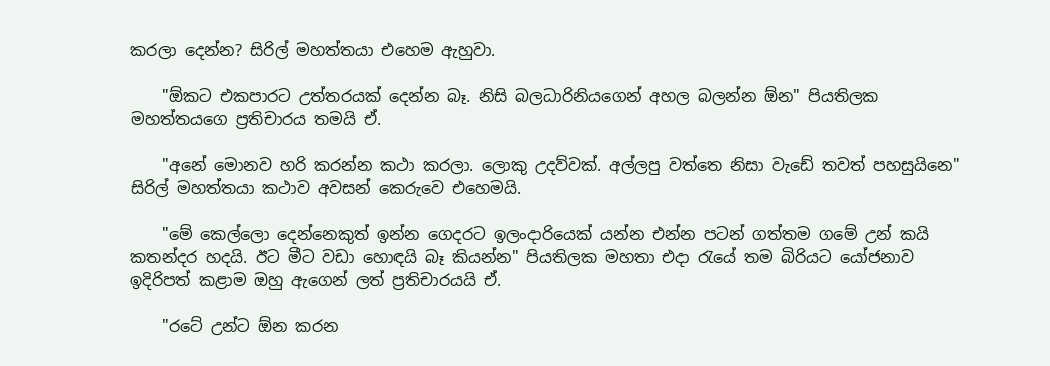කරලා දෙන්න? සිරිල් මහත්තයා එහෙම ඇහුවා.

    "ඕකට එකපාරට උත්තරයක්‌ දෙන්න බෑ. නිසි බලධාරිනියගෙන් අහල බලන්න ඕන" පියතිලක මහත්තයගෙ ප්‍රතිචාරය තමයි ඒ.

    "අනේ මොනව හරි කරන්න කථා කරලා. ලොකු උදව්වක්‌. අල්ලපු වත්තෙ නිසා වැඩේ තවත් පහසුයිනෙ" සිරිල් මහත්තයා කථාව අවසන් කෙරුවෙ එහෙමයි.

    "මේ කෙල්ලො දෙන්නෙකුත් ඉන්න ගෙදරට ඉලංදාරියෙක්‌ යන්න එන්න පටන් ගත්තම ගමේ උන් කයි කතන්දර හදයි. ඊට මීට වඩා හොඳයි බෑ කියන්න" පියතිලක මහතා එදා රැයේ තම බිරියට යෝජනාව ඉදිරිපත් කළාම ඔහු ඇගෙන් ලත් ප්‍රතිචාරයයි ඒ.

    "රටේ උන්ට ඕන කරන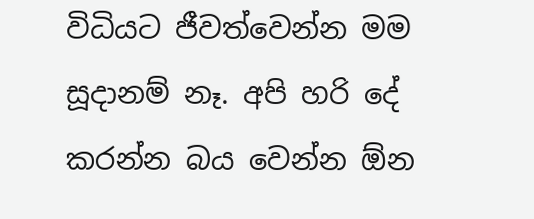විධියට ජීවත්වෙන්න මම සූදානම් නෑ. අපි හරි දේ කරන්න බය වෙන්න ඕන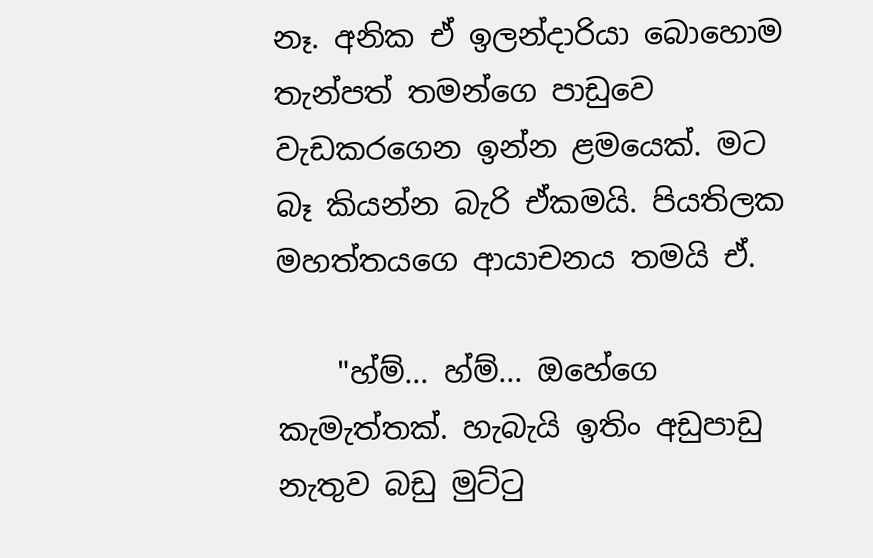නෑ. අනික ඒ ඉලන්දාරියා බොහොම තැන්පත් තමන්ගෙ පාඩුවෙ වැඩකරගෙන ඉන්න ළමයෙක්‌. මට බෑ කියන්න බැරි ඒකමයි. පියතිලක මහත්තයගෙ ආයාචනය තමයි ඒ.

    "හ්ම්... හ්ම්... ඔහේගෙ කැමැත්තක්‌. හැබැයි ඉතිං අඩුපාඩු නැතුව බඩු මුට්‌ටු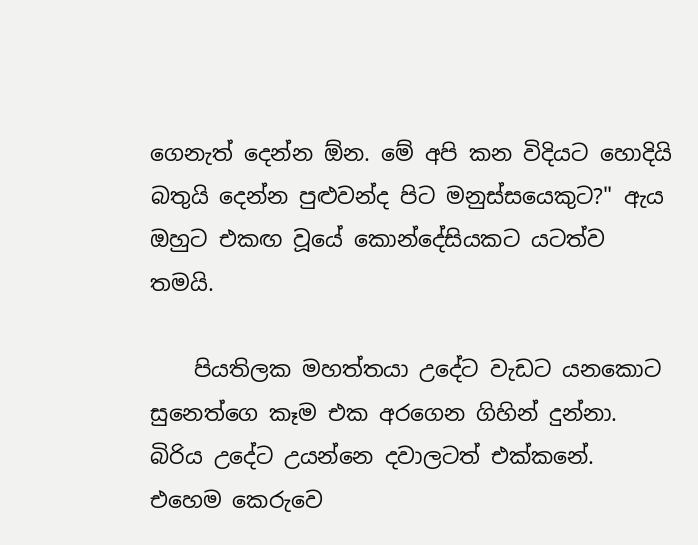ගෙනැත් දෙන්න ඕන. මේ අපි කන විදියට හොදියි බතුයි දෙන්න පුළුවන්ද පිට මනුස්‌සයෙකුට?" ඇය ඔහුට එකඟ වූයේ කොන්දේසියකට යටත්ව තමයි.

    පියතිලක මහත්තයා උදේට වැඩට යනකොට සුනෙත්ගෙ කෑම එක අරගෙන ගිහින් දුන්නා. බිරිය උදේට උයන්නෙ දවාලටත් එක්‌කනේ. එහෙම කෙරුවෙ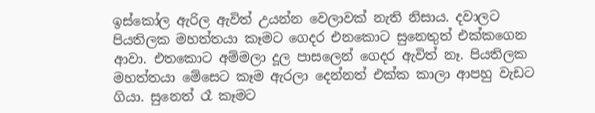ඉස්‌කෝල ඇරිල ඇවිත් උයන්න වෙලාවක්‌ නැති නිසාය. දවාලට පියතිලක මහත්තයා කෑමට ගෙදර එනකොට සුනෙතුත් එක්‌කගෙන ආවා. එතකොට අම්මලා දූල පාසලෙන් ගෙදර ඇවිත් නෑ. පියතිලක මහත්තයා මේසෙට කෑම ඇරලා දෙන්නත් එක්‌ක කාලා ආපහු වැඩට ගියා. සුනෙත් රෑ කෑමට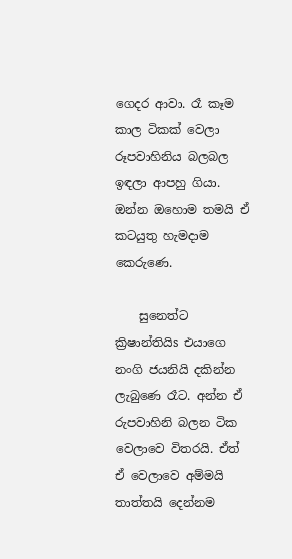ගෙදර ආවා. රෑ කෑම කාල ටිකක්‌ වෙලා රූපවාහිනිය බලබල ඉඳලා ආපහු ගියා. ඔන්න ඔහොම තමයි ඒ කටයුතු හැමදාම කෙරුණෙ.

    සුනෙත්ට ක්‍රිෂාන්තියිs එයාගෙ නංගි ජයනියි දකින්න ලැබුණෙ රෑට. අන්න ඒ රුපවාහිනි බලන ටික වෙලාවෙ විතරයි. ඒත් ඒ වෙලාවෙ අම්මයි තාත්තයි දෙන්නම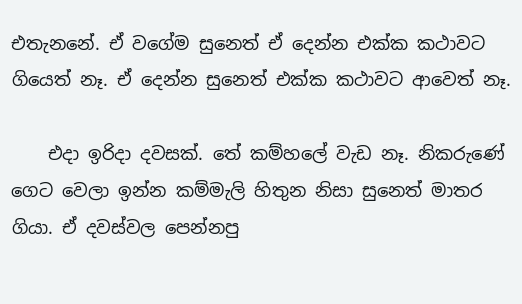එතැනනේ. ඒ වගේම සුනෙත් ඒ දෙන්න එක්‌ක කථාවට ගියෙත් නෑ. ඒ දෙන්න සුනෙත් එක්‌ක කථාවට ආවෙත් නෑ.

    එදා ඉරිදා දවසක්‌. තේ කම්හලේ වැඩ නෑ. නිකරුණේ ගෙට වෙලා ඉන්න කම්මැලි හිතුන නිසා සුනෙත් මාතර ගියා. ඒ දවස්‌වල පෙන්නපු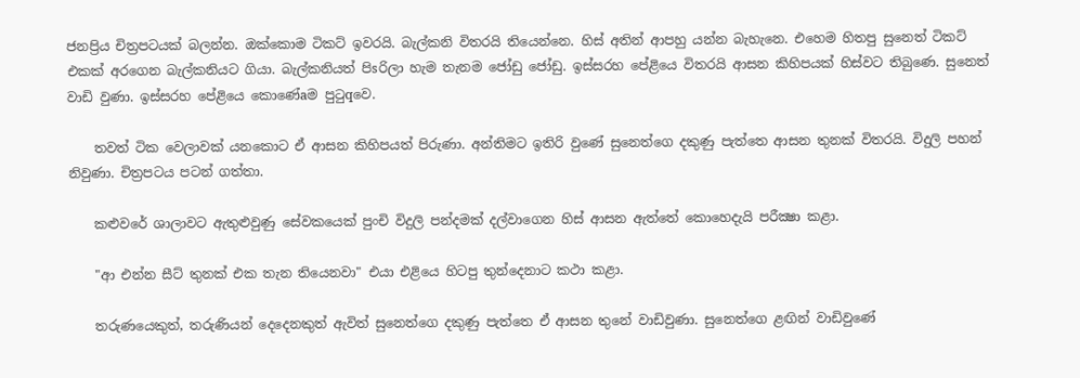ජනප්‍රිය චිත්‍රපටයක්‌ බලන්න. ඔක්‌කොම ටිකට්‌ ඉවරයි. බැල්කනි විතරයි තියෙන්නෙ. හිස්‌ අතින් ආපහු යන්න බැහැනෙ. එහෙම හිතපු සුනෙත් ටිකට්‌ එකක්‌ අරගෙන බැල්කනියට ගියා. බැල්කනියත් පිsරිලා හැම තැනම ජෝඩු ජෝඩු. ඉස්‌සරහ පේළියෙ විතරයි ආසන කිහිපයක්‌ හිස්‌වට තිබුණෙ. සුනෙත් වාඩි වුණා. ඉස්‌සරහ පේළියෙ කොණේaම පුටුqවෙ.

    තවත් ටික වෙලාවක්‌ යනකොට ඒ ආසන කිහිපයත් පිරුණා. අන්තිමට ඉතිරි වුණේ සුනෙත්ගෙ දකුණු පැත්තෙ ආසන තුනක්‌ විතරයි. විදුලි පහන් නිවුණා. චිත්‍රපටය පටන් ගත්තා.

    කළුවරේ ශාලාවට ඇතුළුවුණු සේවකයෙක්‌ පුංචි විදුලි පන්දමක්‌ දල්වාගෙන හිස්‌ ආසන ඇත්තේ කොහෙදැයි පරීක්‍ෂා කළා.

    "ආ එන්න සීට්‌ තුනක්‌ එක තැන තියෙනවා" එයා එළියෙ හිටපු තුන්දෙනාට කථා කළා.

    තරුණයෙකුත්, තරුණියන් දෙදෙනකුත් ඇවිත් සුනෙත්ගෙ දකුණු පැත්තෙ ඒ ආසන තුනේ වාඩිවුණා. සුනෙත්ගෙ ළඟින් වාඩිවුණේ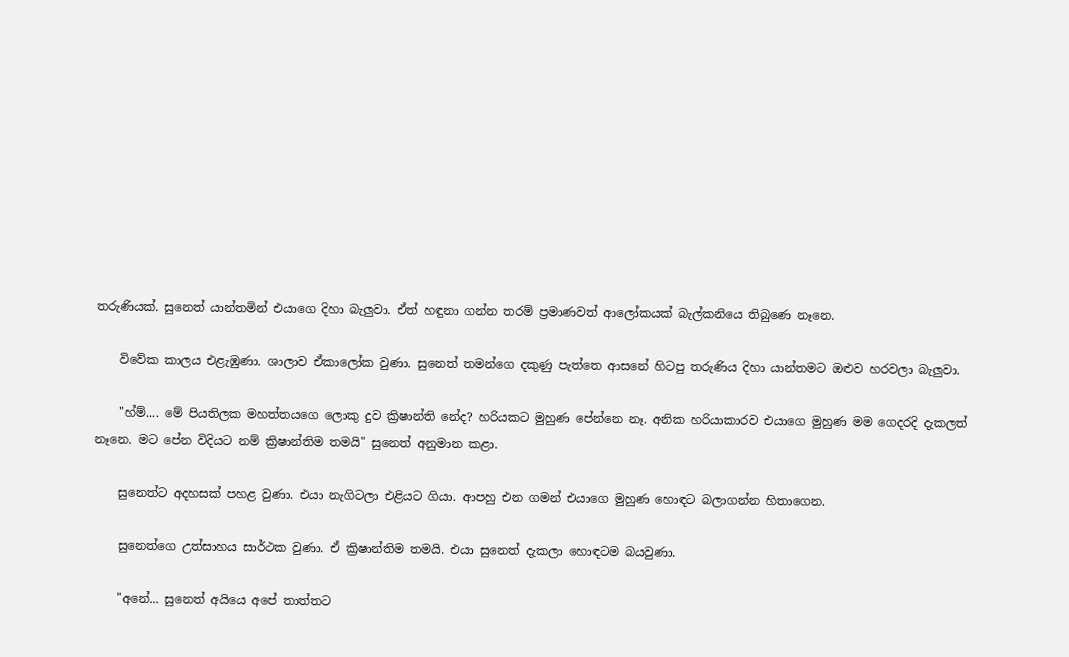තරුණියක්‌. සුනෙත් යාන්තමින් එයාගෙ දිහා බැලුවා. ඒත් හඳුනා ගන්න තරම් ප්‍රමාණවත් ආලෝකයක්‌ බැල්කනියෙ තිබුණෙ නෑනෙ.

    විවේක කාලය එළැඹුණා. ශාලාව ඒකාලෝක වුණා. සුනෙත් තමන්ගෙ දකුණු පැත්තෙ ආසනේ හිටපු තරුණිය දිහා යාන්තමට ඔළුව හරවලා බැලුවා.

    "හ්ම්.... මේ පියතිලක මහත්තයගෙ ලොකු දුව ක්‍රිෂාන්ති නේද? හරියකට මුහුණ පේන්නෙ නෑ. අනික හරියාකාරව එයාගෙ මුහුණ මම ගෙදරදි දැකලත් නෑනෙ. මට පේන විදියට නම් ක්‍රිෂාන්තිම තමයි" සුනෙත් අනුමාන කළා.

    සුනෙත්ට අදහසක්‌ පහළ වුණා. එයා නැගිටලා එළියට ගියා. ආපහු එන ගමන් එයාගෙ මුහුණ හොඳට බලාගන්න හිතාගෙන.

    සුනෙත්ගෙ උත්සාහය සාර්ථක වුණා. ඒ ක්‍රිෂාන්තිම තමයි. එයා සුනෙත් දැකලා හොඳටම බයවුණා.

    "අනේ... සුනෙත් අයියෙ අපේ තාත්තට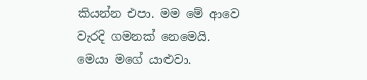කියන්න එපා. මම මේ ආවෙ වැරදි ගමනක්‌ නෙමෙයි. මෙයා මගේ යාළුවා.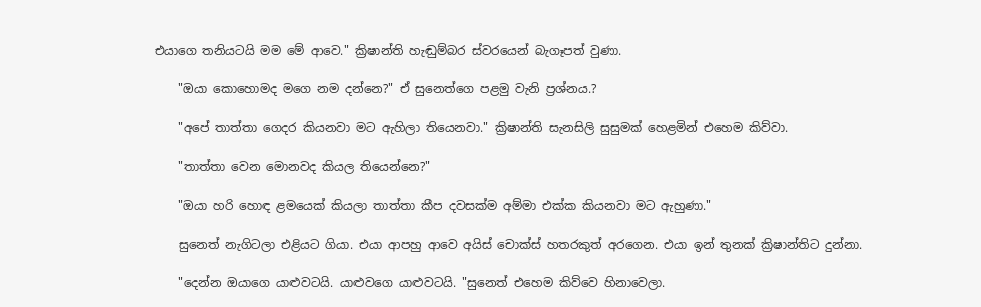එයාගෙ තනියටයි මම මේ ආවෙ." ක්‍රිෂාන්ති හැඬුම්බර ස්‌වරයෙන් බැගෑපත් වුණා.

    "ඔයා කොහොමද මගෙ නම දන්නෙ?" ඒ සුනෙත්ගෙ පළමු වැනි ප්‍රශ්නය.?

    "අපේ තාත්තා ගෙදර කියනවා මට ඇහිලා තියෙනවා." ක්‍රිෂාන්ති සැනසිලි සුසුමක්‌ හෙළමින් එහෙම කිව්වා.

    "තාත්තා වෙන මොනවද කියල තියෙන්නෙ?"

    "ඔයා හරි හොඳ ළමයෙක්‌ කියලා තාත්තා කීප දවසක්‌ම අම්මා එක්‌ක කියනවා මට ඇහුණා."

    සුනෙත් නැගිටලා එළියට ගියා. එයා ආපහු ආවෙ අයිස්‌ චොක්‌ස්‌ හතරකුත් අරගෙන. එයා ඉන් තුනක්‌ ක්‍රිෂාන්තිට දුන්නා.

    "දෙන්න ඔයාගෙ යාළුවටයි. යාළුවගෙ යාළුවටයි. "සුනෙත් එහෙම කිව්වෙ හිනාවෙලා.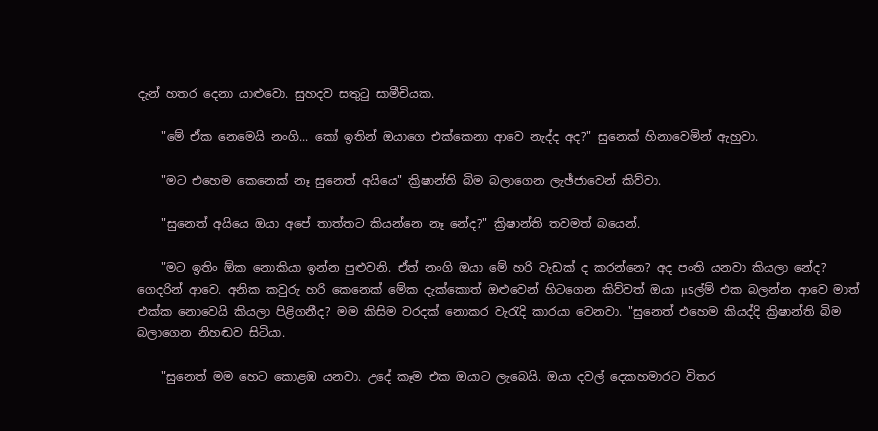දැන් හතර දෙනා යාළුවො. සුහදව සතුටු සාමීචියක.

    "මේ ඒක නෙමෙයි නංගි... කෝ ඉතින් ඔයාගෙ එක්‌කෙනා ආවෙ නැද්ද අද?" සුනෙක්‌ හිනාවෙමින් ඇහුවා.

    "මට එහෙම කෙනෙක්‌ නෑ සුනෙත් අයියෙ" ක්‍රිෂාන්ති බිම බලාගෙන ලැඡ්ජාවෙන් කිව්වා.

    "සුනෙත් අයියෙ ඔයා අපේ තාත්තට කියන්නෙ නෑ නේද?" ක්‍රිෂාන්ති තවමත් බයෙන්.

    "මට ඉතිං ඕක නොකියා ඉන්න පුළුවනි. ඒත් නංගි ඔයා මේ හරි වැඩක්‌ ද කරන්නෙ? අද පංති යනවා කියලා නේද? ගෙදරින් ආවෙ. අනික කවුරු හරි කෙනෙක්‌ මේක දැක්‌කොත් ඔළුවෙන් හිටගෙන කිව්වත් ඔයා µsල්ම් එක බලන්න ආවෙ මාත් එක්‌ක නොවෙයි කියලා පිළිගනීද? මම කිසිම වරදක්‌ නොකර වැරැදි කාරයා වෙනවා. "සුනෙත් එහෙම කියද්දි ක්‍රිෂාන්ති බිම බලාගෙන නිහඬව සිටියා.

    "සුනෙත් මම හෙට කොළඹ යනවා. උදේ කෑම එක ඔයාට ලැබෙයි. ඔයා දවල් දෙකහමාරට විතර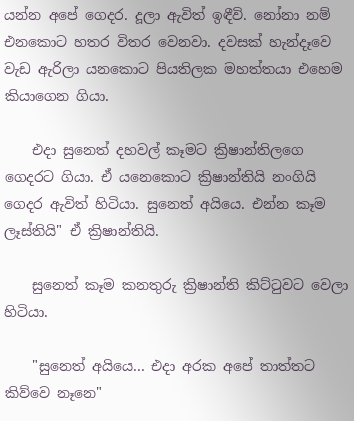යන්න අපේ ගෙදර. දූලා ඇවිත් ඉඳීවි. නෝනා නම් එනකොට හතර විතර වෙනවා. දවසක්‌ හැන්දෑවෙ වැඩ ඇරිලා යනකොට පියතිලක මහත්තයා එහෙම කියාගෙන ගියා.

    එදා සුනෙත් දහවල් කෑමට ක්‍රිෂාන්තිලගෙ ගෙදරට ගියා. ඒ යනෙකොට ක්‍රිෂාන්තියි නංගියි ගෙදර ඇවිත් හිටියා. සුනෙත් අයියෙ. එන්න කෑම ලෑස්‌තියි" ඒ ක්‍රිෂාන්තියි.

    සුනෙත් කෑම කනතුරු ක්‍රිෂාන්ති කිට්‌ටුවට වෙලා හිටියා.

    "සුනෙත් අයියෙ... එදා අරක අපේ තාත්තට කිව්වෙ නෑනෙ"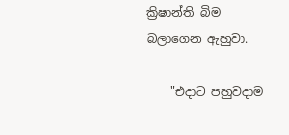ක්‍රිෂාන්ති බිම බලාගෙන ඇහුවා.

    "එදාට පහුවදාම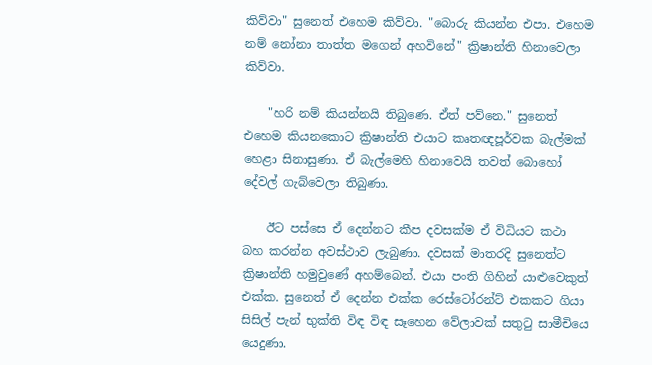කිව්වා" සුනෙත් එහෙම කිව්වා. "බොරු කියන්න එපා. එහෙම නම් නෝනා තාත්ත මගෙන් අහවිනේ" ක්‍රිෂාන්ති හිනාවෙලා කිව්වා.

    "හරි නම් කියන්නයි තිබුණෙ. ඒත් පව්නෙ." සුනෙත් එහෙම කියනකොට ක්‍රිෂාන්ති එයාට කෘතඥපූර්වක බැල්මක්‌ හෙළා සිනාසුණා. ඒ බැල්මෙහි හිනාවෙයි තවත් බොහෝ දේවල් ගැබ්වෙලා තිබුණා.

    ඊට පස්‌සෙ ඒ දෙන්නට කීප දවසක්‌ම ඒ විධියට කථා බහ කරන්න අවස්‌ථාව ලැබුණා. දවසක්‌ මාතරදි සුනෙත්ට ක්‍රිෂාන්ති හමුවුණේ අහම්බෙන්. එයා පංති ගිහින් යාළුවෙකුත් එක්‌ක. සුනෙත් ඒ දෙන්න එක්‌ක රෙස්‌ටෝරන්ට්‌ එකකට ගියා සිසිල් පැන් භුක්‌ති විඳ විඳ සෑහෙන වේලාවක්‌ සතුටු සාමීචියෙ යෙදුණා.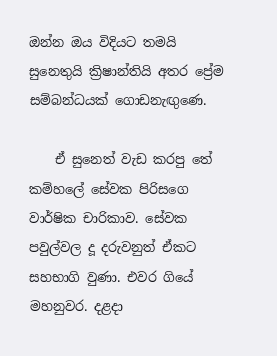ඔන්න ඔය විදියට තමයි සුනෙතුයි ක්‍රිෂාන්තියි අතර ප්‍රේම සම්බන්ධයක්‌ ගොඩනැඟුණෙ.

    ඒ සුනෙත් වැඩ කරපු තේ කම්හලේ සේවක පිරිසගෙ වාර්ෂික චාරිකාව. සේවක පවුල්වල දූ දරුවනුත් ඒකට සහභාගි වුණා. එවර ගියේ මහනුවර. දළදා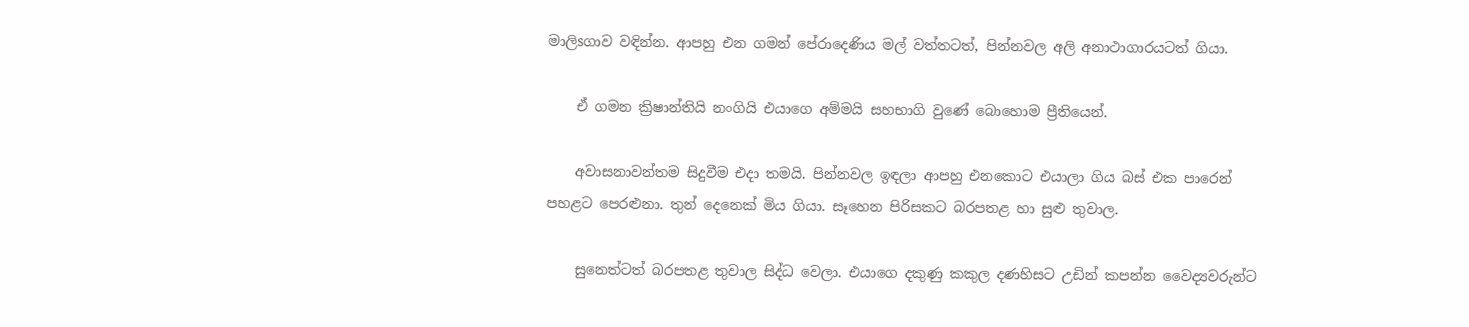මාලිsගාව වඳින්න. ආපහු එන ගමන් පේරාදෙණිය මල් වත්තටත්, පින්නවල අලි අනාථාගාරයටත් ගියා.

    ඒ ගමන ක්‍රිෂාන්තියි නංගියි එයාගෙ අම්මයි සහභාගි වුණේ බොහොම ප්‍රීතියෙන්.

    අවාසනාවන්තම සිදුවීම එදා තමයි. පින්නවල ඉඳලා ආපහු එනකොට එයාලා ගිය බස්‌ එක පාරෙන් පහළට පෙරළුනා. තුන් දෙනෙක්‌ මිය ගියා. සෑහෙන පිරිසකට බරපතළ හා සුළු තුවාල.

    සුනෙත්ටත් බරපතළ තුවාල සිද්ධ වෙලා. එයාගෙ දකුණු කකුල දණහිසට උඩින් කපන්න වෛද්‍යවරුන්ට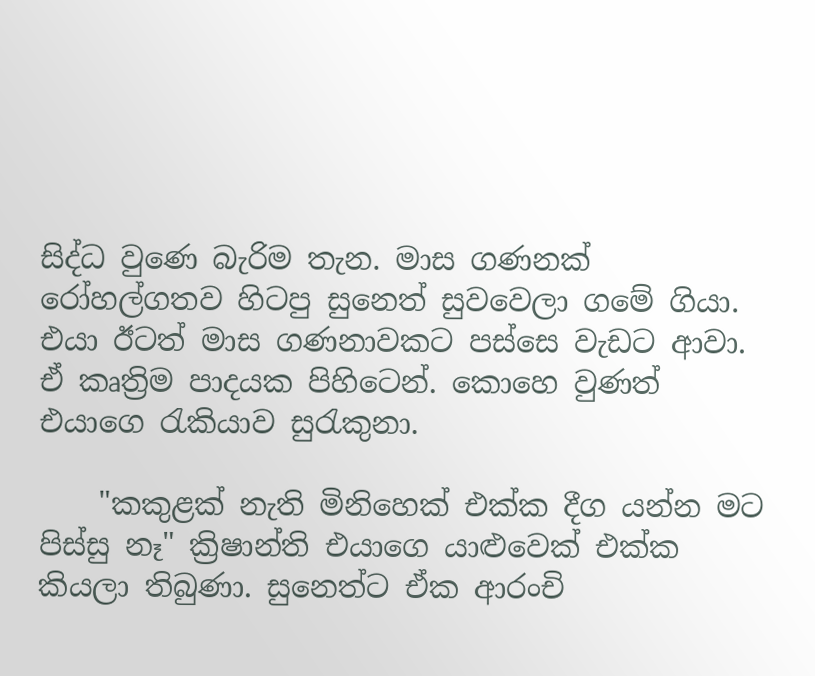සිද්ධ වුණෙ බැරිම තැන. මාස ගණනක්‌ රෝහල්ගතව හිටපු සුනෙත් සුවවෙලා ගමේ ගියා. එයා ඊටත් මාස ගණනාවකට පස්‌සෙ වැඩට ආවා. ඒ කෘත්‍රිම පාදයක පිහිටෙන්. කොහෙ වුණත් එයාගෙ රැකියාව සුරැකුනා.

    "කකුළක්‌ නැති මිනිහෙක්‌ එක්‌ක දීග යන්න මට පිස්‌සු නෑ" ක්‍රිෂාන්ති එයාගෙ යාළුවෙක්‌ එක්‌ක කියලා තිබුණා. සුනෙත්ට ඒක ආරංචි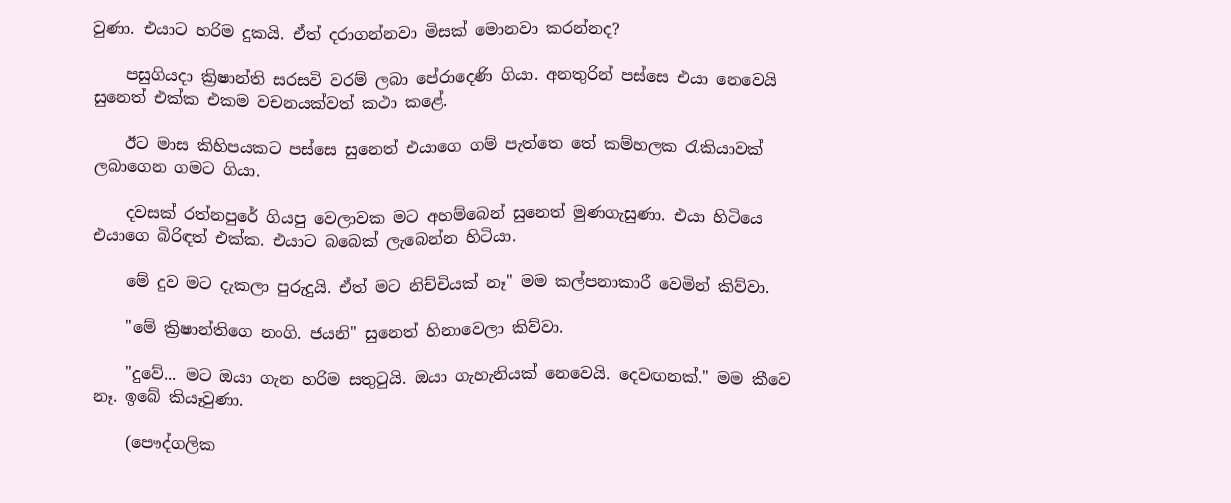වුණා. එයාට හරිම දුකයි. ඒත් දරාගන්නවා මිසක්‌ මොනවා කරන්නද?

    පසුගියදා ක්‍රිෂාන්ති සරසවි වරම් ලබා පේරාදෙණි ගියා. අනතුරින් පස්‌සෙ එයා නෙවෙයි සුනෙත් එක්‌ක එකම වචනයක්‌වත් කථා කළේ.

    ඊට මාස කිහිපයකට පස්‌සෙ සුනෙත් එයාගෙ ගම් පැත්තෙ තේ කම්හලක රැකියාවක්‌ ලබාගෙන ගමට ගියා.

    දවසක්‌ රත්නපුරේ ගියපු වෙලාවක මට අහම්බෙන් සුනෙත් මුණගැසුණා. එයා හිටියෙ එයාගෙ බිරිඳත් එක්‌ක. එයාට බබෙක්‌ ලැබෙන්න හිටියා.

    මේ දුව මට දැකලා පුරුදුයි. ඒත් මට නිච්චියක්‌ නෑ" මම කල්පනාකාරී වෙමින් කිව්වා.

    "මේ ක්‍රිෂාන්තිගෙ නංගි. ජයනි" සුනෙත් හිනාවෙලා කිව්වා.

    "දුවේ... මට ඔයා ගැන හරිම සතුටුයි. ඔයා ගැහැනියක්‌ නෙවෙයි. දෙවඟනක්‌." මම කීවෙ නෑ. ඉබේ කියෑවුණා.

    (පෞද්ගලික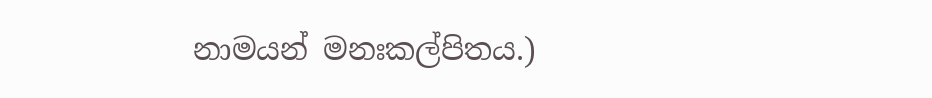නාමයන් මනඃකල්පිතය.)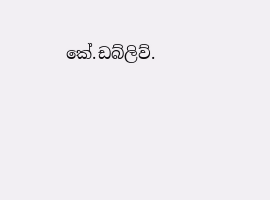කේ.ඩබ්ලිව්.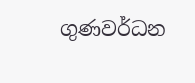ගුණවර්ධන